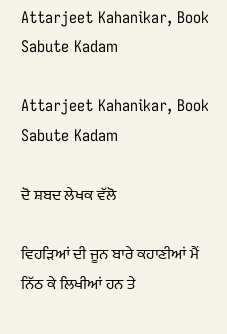Attarjeet Kahanikar, Book Sabute Kadam

Attarjeet Kahanikar, Book Sabute Kadam

ਦੋ ਸ਼ਬਦ ਲੇਖਕ ਵੱਲੋ

ਵਿਹੜਿਆਂ ਦੀ ਜੂਨ ਬਾਰੇ ਕਹਾਣੀਆਂ ਮੈਂ ਨਿੱਠ ਕੇ ਲਿਖੀਆਂ ਹਨ ਤੇ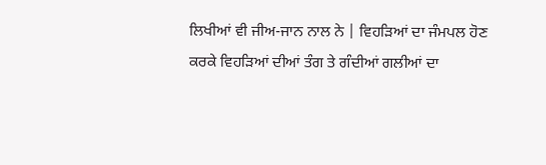ਲਿਖੀਆਂ ਵੀ ਜੀਅ-ਜਾਨ ਨਾਲ ਨੇ | ਵਿਹੜਿਆਂ ਦਾ ਜੰਮਪਲ ਹੋਣ ਕਰਕੇ ਵਿਹੜਿਆਂ ਦੀਆਂ ਤੰਗ ਤੇ ਗੰਦੀਆਂ ਗਲੀਆਂ ਦਾ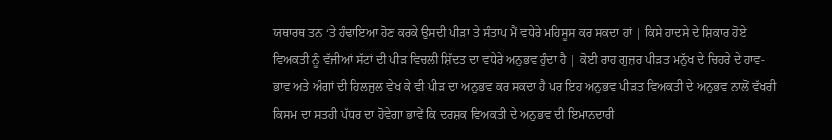ਯਥਾਰਥ ਤਨ ‘ਤੇ ਹੰਢਾਇਆ ਹੋਣ ਕਰਕੇ ਉਸਦੀ ਪੀੜਾ ਤੇ ਸੰਤਾਪ ਮੈਂ ਵਧੇਰੇ ਮਹਿਸੂਸ ਕਰ ਸਕਦਾ ਹਾਂ | ਕਿਸੇ ਹਾਦਸੇ ਦੇ ਸ਼ਿਕਾਰ ਹੋਏ ਵਿਅਕਤੀ ਨੂੰ ਵੱਜੀਆਂ ਸੱਟਾਂ ਦੀ ਪੀੜ ਵਿਚਲੀ ਸ਼ਿੱਦਤ ਦਾ ਵਧੇਰੇ ਅਨੁਭਵ ਹੁੰਦਾ ਹੈ | ਕੋਈ ਰਾਹ ਗੁਜ਼ਰ ਪੀੜਤ ਮਨੁੱਖ ਦੇ ਚਿਹਰੇ ਦੇ ਹਾਵ-ਭਾਵ ਅਤੇ ਅੰਗਾਂ ਦੀ ਹਿਲਜੁਲ ਵੇਖ ਕੇ ਵੀ ਪੀੜ ਦਾ ਅਨੁਭਵ ਕਰ ਸਕਦਾ ਹੈ ਪਰ ਇਹ ਅਨੁਭਵ ਪੀੜਤ ਵਿਅਕਤੀ ਦੇ ਅਨੁਭਵ ਨਾਲੋਂ ਵੱਖਰੀ ਕਿਸਮ ਦਾ ਸਤਹੀ ਪੱਧਰ ਦਾ ਹੋਵੇਗਾ ਭਾਵੇਂ ਕਿ ਦਰਸ਼ਕ ਵਿਅਕਤੀ ਦੇ ਅਨੁਭਵ ਦੀ ਇਮਾਨਦਾਰੀ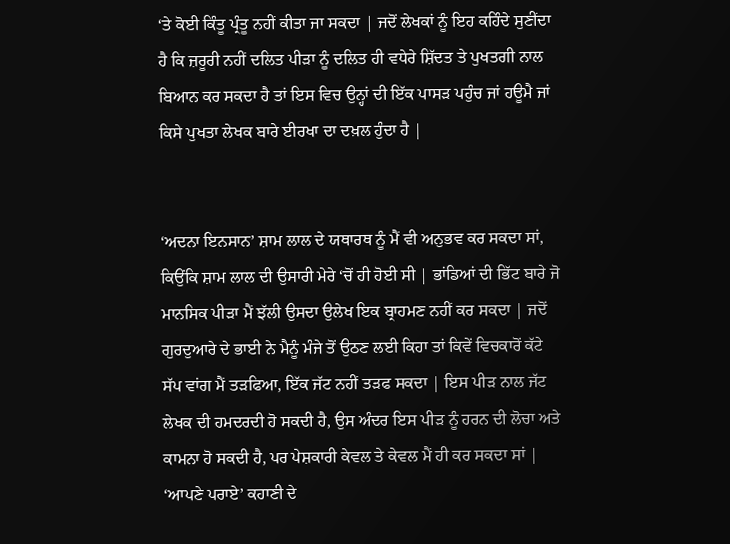‘ਤੇ ਕੋਈ ਕਿੰਤੂ ਪ੍ਰੰਤੂ ਨਹੀਂ ਕੀਤਾ ਜਾ ਸਕਦਾ | ਜਦੋਂ ਲੇਖਕਾਂ ਨੂੰ ਇਹ ਕਹਿੰਦੇ ਸੁਣੀਂਦਾ ਹੈ ਕਿ ਜ਼ਰੂਰੀ ਨਹੀਂ ਦਲਿਤ ਪੀੜਾ ਨੂੰ ਦਲਿਤ ਹੀ ਵਧੇਰੇ ਸ਼ਿੱਦਤ ਤੇ ਪੁਖਤਗੀ ਨਾਲ ਬਿਆਨ ਕਰ ਸਕਦਾ ਹੈ ਤਾਂ ਇਸ ਵਿਚ ਉਨ੍ਹਾਂ ਦੀ ਇੱਕ ਪਾਸੜ ਪਹੁੰਚ ਜਾਂ ਹਊਮੈ ਜਾਂ ਕਿਸੇ ਪੁਖਤਾ ਲੇਖਕ ਬਾਰੇ ਈਰਖਾ ਦਾ ਦਖ਼ਲ ਹੁੰਦਾ ਹੈ |


‘ਅਦਨਾ ਇਨਸਾਨ’ ਸ਼ਾਮ ਲਾਲ ਦੇ ਯਥਾਰਥ ਨੂੰ ਮੈਂ ਵੀ ਅਨੁਭਵ ਕਰ ਸਕਦਾ ਸਾਂ, ਕਿਉਂਕਿ ਸ਼ਾਮ ਲਾਲ ਦੀ ਉਸਾਰੀ ਮੇਰੇ ‘ਚੋਂ ਹੀ ਹੋਈ ਸੀ | ਭਾਂਡਿਆਂ ਦੀ ਭਿੱਟ ਬਾਰੇ ਜੋ ਮਾਨਸਿਕ ਪੀੜਾ ਮੈਂ ਝੱਲੀ ਉਸਦਾ ਉਲੇਖ ਇਕ ਬ੍ਰਾਹਮਣ ਨਹੀਂ ਕਰ ਸਕਦਾ | ਜਦੋਂ ਗੁਰਦੁਆਰੇ ਦੇ ਭਾਈ ਨੇ ਮੈਨੂੰ ਮੰਜੇ ਤੋਂ ਉਠਣ ਲਈ ਕਿਹਾ ਤਾਂ ਕਿਵੇਂ ਵਿਚਕਾਰੋਂ ਕੱਟੇ ਸੱਪ ਵਾਂਗ ਮੈਂ ਤੜਫਿਆ, ਇੱਕ ਜੱਟ ਨਹੀਂ ਤੜਫ ਸਕਦਾ | ਇਸ ਪੀੜ ਨਾਲ ਜੱਟ ਲੇਖਕ ਦੀ ਹਮਦਰਦੀ ਹੋ ਸਕਦੀ ਹੈ, ਉਸ ਅੰਦਰ ਇਸ ਪੀੜ ਨੂੰ ਹਰਨ ਦੀ ਲੋਚਾ ਅਤੇ ਕਾਮਨਾ ਹੋ ਸਕਦੀ ਹੈ, ਪਰ ਪੇਸ਼ਕਾਰੀ ਕੇਵਲ ਤੇ ਕੇਵਲ ਮੈਂ ਹੀ ਕਰ ਸਕਦਾ ਸਾਂ | ‘ਆਪਣੇ ਪਰਾਏ’ ਕਹਾਣੀ ਦੇ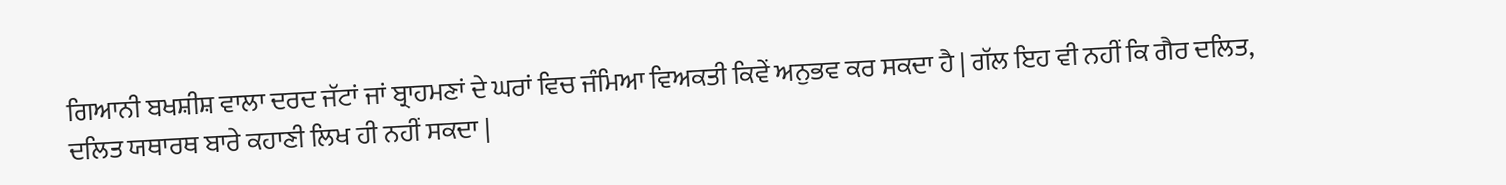ਗਿਆਨੀ ਬਖਸ਼ੀਸ਼ ਵਾਲਾ ਦਰਦ ਜੱਟਾਂ ਜਾਂ ਬ੍ਰਾਹਮਣਾਂ ਦੇ ਘਰਾਂ ਵਿਚ ਜੰਮਿਆ ਵਿਅਕਤੀ ਕਿਵੇਂ ਅਨੁਭਵ ਕਰ ਸਕਦਾ ਹੈ | ਗੱਲ ਇਹ ਵੀ ਨਹੀਂ ਕਿ ਗੈਰ ਦਲਿਤ, ਦਲਿਤ ਯਥਾਰਥ ਬਾਰੇ ਕਹਾਣੀ ਲਿਖ ਹੀ ਨਹੀਂ ਸਕਦਾ |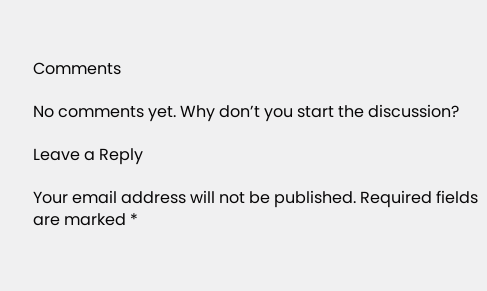Comments

No comments yet. Why don’t you start the discussion?

Leave a Reply

Your email address will not be published. Required fields are marked *